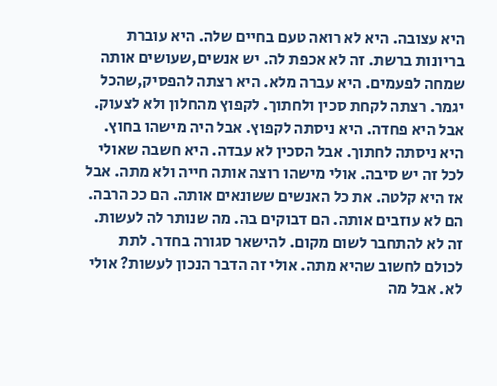היא עצובה. היא לא רואה טעם בחיים שלה. היא עוברת בריונות ברשת. זה לא אכפת לה. יש אנשים,שעושים אותה שמחה לפעמים. היא עברה מלא. היא רצתה להפסיק,שהכל יגמר. רצתה לקחת סכין ולחתוך. לקפוץ מהחלון ולא לצעוק. אבל היא פחדה. היא ניסתה לקפוץ. אבל היה מישהו בחוץ. היא ניסתה לחתוך. אבל הסכין לא עבדה. היא חשבה שאולי לכל זה יש סיבה. אולי מישהו רוצה אותה חייה ולא מתה. אבל אז היא קלטה. את כל האנשים ששונאים אותה. הם ככ הרבה. הם לא עוזבים אותה. הם דבוקים בה. מה שנותר לה לעשות. זה לא להתחבר לשום מקום. להישאר סגורה בחדר. לתת לכולם לחשוב שהיא מתה. אולי זה הדבר הנכון לעשות? אולי לא. אבל מה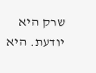שרק היא יודעת. היא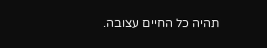תהיה כל החיים עצובה.